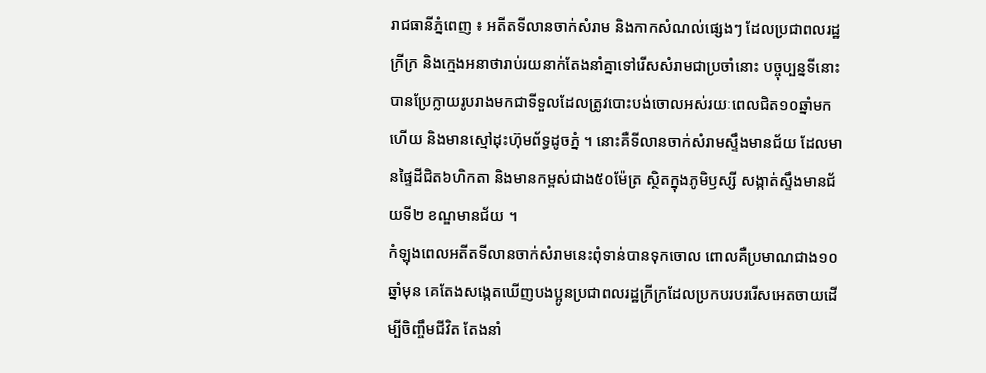រាជធានីភ្នំពេញ ៖ អតីតទីលានចាក់សំរាម និងកាកសំណល់ផ្សេងៗ ដែលប្រជាពលរដ្ឋក្រីក្រ និងក្មេងអនាថារាប់រយនាក់តែងនាំគ្នាទៅរើសសំរាមជាប្រចាំនោះ បច្ចុប្បន្នទីនោះបានប្រែក្លាយរូបរាងមកជាទីទួលដែលត្រូវបោះបង់ចោលអស់រយៈពេលជិត១០ឆ្នាំមកហើយ និងមានស្មៅដុះហ៊ុមព័ទ្ធដូចភ្នំ ។ នោះគឺទីលានចាក់សំរាមស្ទឹងមានជ័យ ដែលមានផ្ទៃដីជិត៦ហិកតា និងមានកម្ពស់ជាង៥០ម៉ែត្រ ស្ថិតក្នុងភូមិឫស្សី សង្កាត់ស្ទឹងមានជ័យទី២ ខណ្ឌមានជ័យ ។
កំឡុងពេលអតីតទីលានចាក់សំរាមនេះពុំទាន់បានទុកចោល ពោលគឺប្រមាណជាង១០ឆ្នាំមុន គេតែងសង្កេតឃើញបងប្អូនប្រជាពលរដ្ឋក្រីក្រដែលប្រកបរបររើសអេតចាយដើម្បីចិញ្ចឹមជីវិត តែងនាំ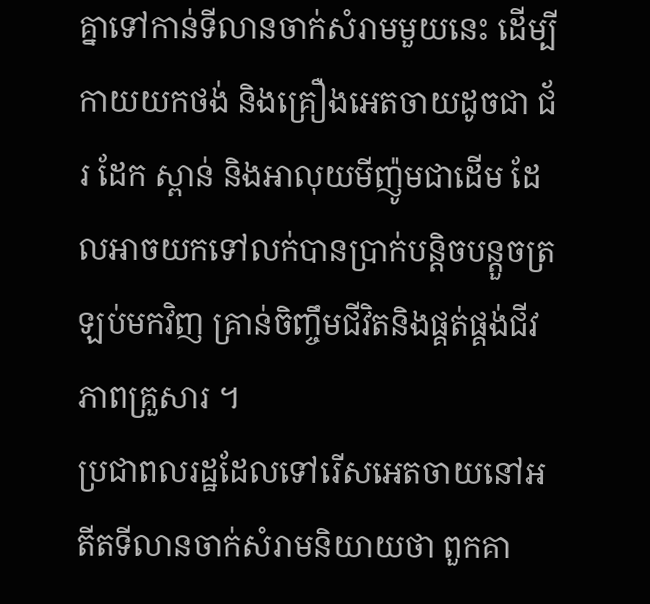គ្នាទៅកាន់ទីលានចាក់សំរាមមួយនេះ ដើម្បីកាយយកថង់ និងគ្រឿងអេតចាយដូចជា ជ័រ ដែក ស្ពាន់ និងអាលុយមីញ៉ូមជាដើម ដែលអាចយកទៅលក់បានប្រាក់បន្តិចបន្តួចត្រឡប់មកវិញ គ្រាន់ចិញ្ចឹមជីវិតនិងផ្គត់ផ្គង់ជីវភាពគ្រួសារ ។
ប្រជាពលរដ្ឋដែលទៅរើសអេតចាយនៅអតីតទីលានចាក់សំរាមនិយាយថា ពួកគា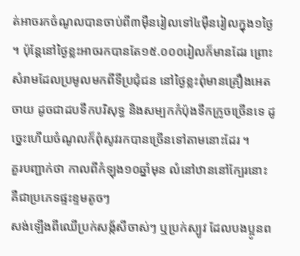ត់អាចរកចំណូលបានចាប់ពី៣ម៉ឺនរៀលទៅ៤ម៉ឺនរៀលក្នុង១ថ្ងៃ ។ ប៉ុន្តែនៅថ្ងៃខ្លះអាចរកបានតែ១៥.០០០រៀលក៏មានដែរ ព្រោះសំរាមដែលប្រមូលមកពីទីប្រជុំជន នៅថ្ងៃខ្លះពុំមានគ្រឿងអេតចាយ ដូចជាដបទឹកបរិសុទ្ធ និងសម្បកកំប៉ុងទឹកក្រូចច្រើនទេ ដូច្នេះហើយចំណូលក៏ពុំសូវរកបានច្រើនទៅតាមនោះដែរ ។
គួរបញ្ជាក់ថា កាលពីកំឡុង១០ឆ្នាំមុន លំនៅឋាននៅក្បែរនោះ គឺជាប្រភេទផ្ទះខ្ទមតូចៗ
សង់ឡើងពីឈើប្រក់សង្ក័សីចាស់ៗ ឬប្រក់ស្បូវ ដែលបងប្អូនព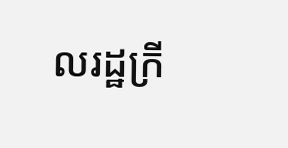លរដ្ឋក្រី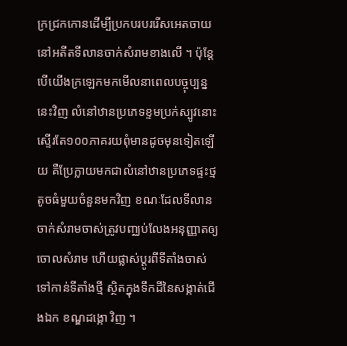ក្រជ្រកកោនដើម្បីប្រកបរបររើសអេតចាយនៅអតីតទីលានចាក់សំរាមខាងលើ ។ ប៉ុន្តែបើយើងក្រឡេកមកមើលនាពេលបច្ចុប្បន្ននេះវិញ លំនៅឋានប្រភេទខ្ទមប្រក់ស្បូវនោះស្ទើរតែ១០០ភាគរយពុំមានដូចមុនទៀតឡើយ គឺប្រែក្លាយមកជាលំនៅឋានប្រភេទផ្ទះថ្មតូចធំមួយចំនួនមកវិញ ខណៈដែលទីលានចាក់សំរាមចាស់ត្រូវបញ្ឈប់លែងអនុញ្ញាតឲ្យចោលសំរាម ហើយផ្លាស់ប្តូរពីទីតាំងចាស់ទៅកាន់ទីតាំងថ្មី ស្ថិតក្នុងទឹកដីនៃសង្កាត់ជើងឯក ខណ្ឌដង្កោ វិញ ។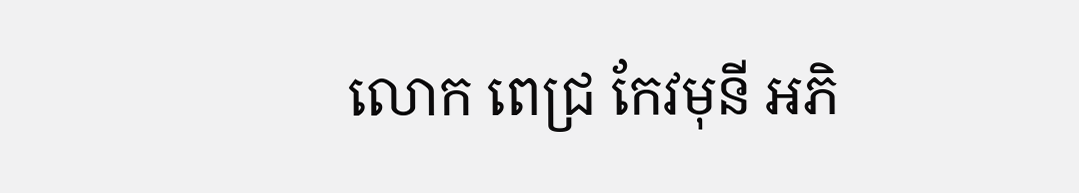លោក ពេជ្រ កែវមុនី អភិ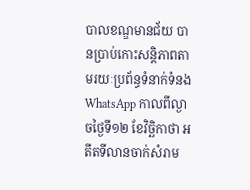បាលខណ្ឌមានជ័យ បានប្រាប់កោះសន្តិភាពតាមរយៈប្រព័ន្ធទំនាក់ទំនង WhatsApp កាលពីល្ងាចថ្ងៃទី១២ ខែវិច្ឆិកាថា អតីតទីលានចាក់សំរាម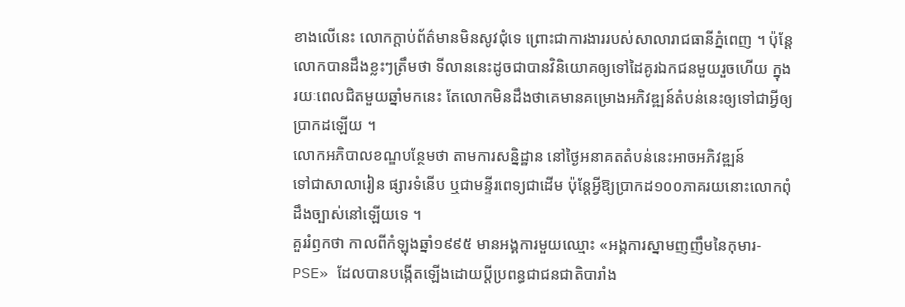ខាងលើនេះ លោកក្តាប់ព័ត៌មានមិនសូវជុំទេ ព្រោះជាការងាររបស់សាលារាជធានីភ្នំពេញ ។ ប៉ុន្តែលោកបានដឹងខ្លះៗត្រឹមថា ទីលាននេះដូចជាបានវិនិយោគឲ្យទៅដៃគូរឯកជនមួយរួចហើយ ក្នុងរយៈពេលជិតមួយឆ្នាំមកនេះ តែលោកមិនដឹងថាគេមានគម្រោងអភិវឌ្ឍន៍តំបន់នេះឲ្យទៅជាអ្វីឲ្យប្រាកដឡើយ ។
លោកអភិបាលខណ្ឌបន្ថែមថា តាមការសន្និដ្ឋាន នៅថ្ងៃអនាគតតំបន់នេះអាចអភិវឌ្ឍន៍
ទៅជាសាលារៀន ផ្សារទំនើប ឬជាមន្ទីរពេទ្យជាដើម ប៉ុន្តែអ្វីឱ្យប្រាកដ១០០ភាគរយនោះលោកពុំដឹងច្បាស់នៅឡើយទេ ។
គួររំឭកថា កាលពីកំឡុងឆ្នាំ១៩៩៥ មានអង្គការមួយឈ្មោះ «អង្គការស្នាមញញឹមនៃកុមារ-PSE» ដែលបានបង្កើតឡើងដោយប្តីប្រពន្ធជាជនជាតិបារាំង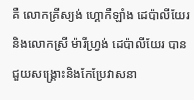គឺ លោកគ្រីស្យង់ ហ្គោកឺឡាំង ដេប៉ាលីយែរ និងលោកស្រី ម៉ារីហ្វ្រង់ ដេប៉ាលីយែរ បានជួយសង្គ្រោះនិងកែប្រែវាសនា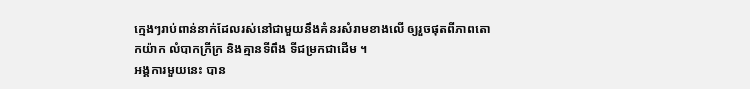ក្មេងៗរាប់ពាន់នាក់ដែលរស់នៅជាមួយនឹងគំនរសំរាមខាងលើ ឲ្យរួចផុតពីភាពតោកយ៉ាក លំបាកក្រីក្រ និងគ្មានទីពឹង ទីជម្រកជាដើម ។
អង្គការមួយនេះ បាន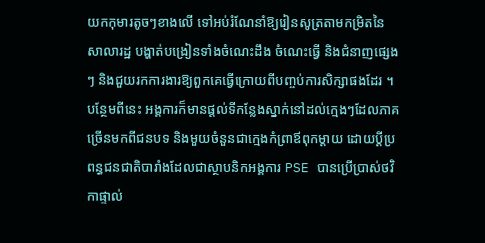យកកុមារតូចៗខាងលើ ទៅអប់រំណែនាំឱ្យរៀនសូត្រតាមកម្រិតនៃសាលារដ្ឋ បង្ហាត់បង្រៀនទាំងចំណេះដឹង ចំណេះធ្វើ និងជំនាញផ្សេងៗ និងជួយរកការងារឱ្យពួកគេធ្វើក្រោយពីបញ្ចប់ការសិក្សាផងដែរ ។ បន្ថែមពីនេះ អង្គការក៏មានផ្តល់ទីកន្លែងស្នាក់នៅដល់ក្មេងៗដែលភាគច្រើនមកពីជនបទ និងមួយចំនួនជាក្មេងកំព្រាឪពុកម្តាយ ដោយប្តីប្រពន្ធជនជាតិបារាំងដែលជាស្ថាបនិកអង្គការ PSE បានប្រើប្រាស់ថវិកាផ្ទាល់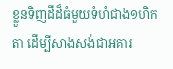ខ្លួនទិញដីដ៏ធំមួយទំហំជាង១ហិកតា ដើម្បីសាងសង់ជាអគារ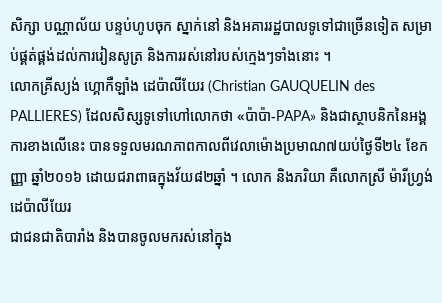សិក្សា បណ្ណាល័យ បន្ទប់ហូបចុក ស្នាក់នៅ និងអគាររដ្ឋបាលទូទៅជាច្រើនទៀត សម្រាប់ផ្គត់ផ្គង់ដល់ការរៀនសូត្រ និងការរស់នៅរបស់ក្មេងៗទាំងនោះ ។
លោកគ្រីស្យង់ ហ្គោកឺឡាំង ដេប៉ាលីយែរ (Christian GAUQUELIN des PALLIERES) ដែលសិស្សទូទៅហៅលោកថា «ប៉ាប៉ា-PAPA» និងជាស្ថាបនិកនៃអង្គការខាងលើនេះ បានទទួលមរណភាពកាលពីវេលាម៉ោងប្រមាណ៧យប់ថ្ងៃទី២៤ ខែកញ្ញា ឆ្នាំ២០១៦ ដោយជរាពាធក្នុងវ័យ៨២ឆ្នាំ ។ លោក និងភរិយា គឺលោកស្រី ម៉ារីហ្វ្រង់ ដេប៉ាលីយែរ
ជាជនជាតិបារាំង និងបានចូលមករស់នៅក្នុង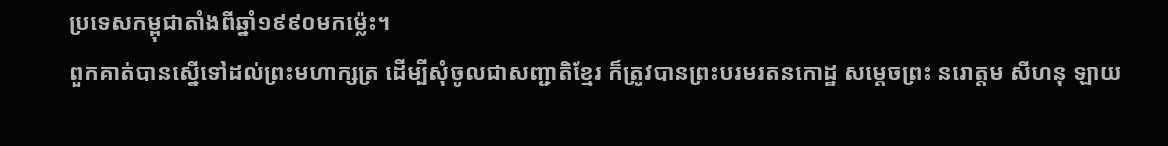ប្រទេសកម្ពុជាតាំងពីឆ្នាំ១៩៩០មកម្ល៉េះ។
ពួកគាត់បានស្នើទៅដល់ព្រះមហាក្សត្រ ដើម្បីសុំចូលជាសញ្ជាតិខ្មែរ ក៏ត្រូវបានព្រះបរមរតនកោដ្ឋ សម្តេចព្រះ នរោត្តម សីហនុ ឡាយ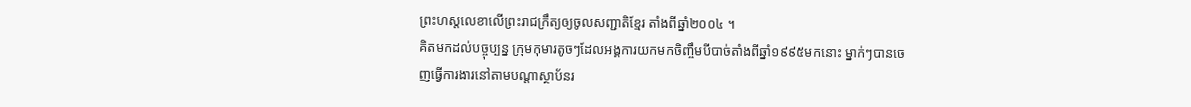ព្រះហស្តលេខាលើព្រះរាជក្រឹត្យឲ្យចូលសញ្ជាតិខ្មែរ តាំងពីឆ្នាំ២០០៤ ។
គិតមកដល់បច្ចុប្បន្ន ក្រុមកុមារតូចៗដែលអង្គការយកមកចិញ្ចឹមបីបាច់តាំងពីឆ្នាំ១៩៩៥មកនោះ ម្នាក់ៗបានចេញធ្វើការងារនៅតាមបណ្តាស្ថាប័នរ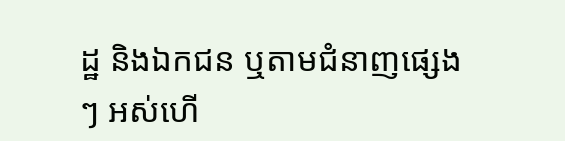ដ្ឋ និងឯកជន ឬតាមជំនាញផ្សេងៗ អស់ហើ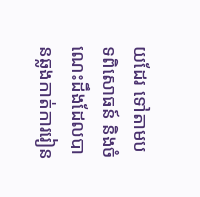យដែរ ទៅតាមបទពិសោធន៍ និងចំណេះដឹងដែលបានឆ្លងកាត់ការរៀន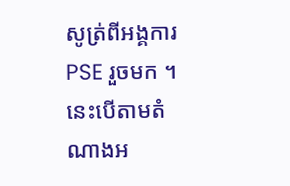សូត្រ់ពីអង្គការPSE រួចមក ។ នេះបើតាមតំណាងអ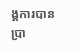ង្គការបានប្រា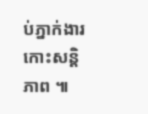ប់ភ្នាក់ងារកោះសន្តិភាព ៕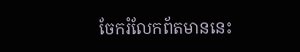ចែករំលែកព័តមាននេះ